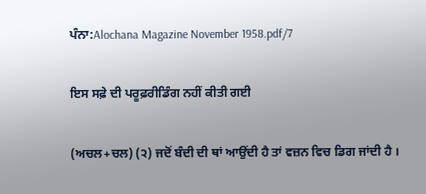ਪੰਨਾ:Alochana Magazine November 1958.pdf/7

ਇਸ ਸਫ਼ੇ ਦੀ ਪਰੂਫ਼ਰੀਡਿੰਗ ਨਹੀਂ ਕੀਤੀ ਗਈ

(ਅਚਲ+ਚਲ) (੨) ਜਦੋਂ ਬੰਦੀ ਦੀ ਥਾਂ ਆਉਂਦੀ ਹੈ ਤਾਂ ਵਜ਼ਨ ਵਿਚ ਡਿਗ ਜਾਂਦੀ ਹੈ ।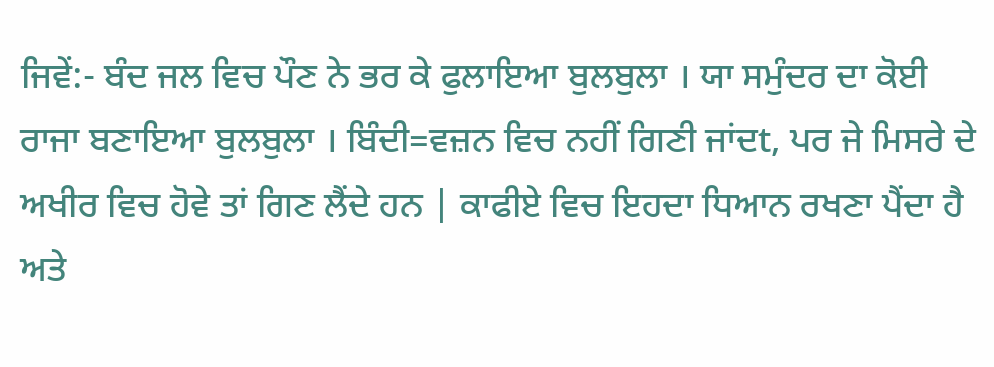ਜਿਵੇਂ:- ਬੰਦ ਜਲ ਵਿਚ ਪੌਣ ਨੇ ਭਰ ਕੇ ਫੁਲਾਇਆ ਬੁਲਬੁਲਾ । ਯਾ ਸਮੁੰਦਰ ਦਾ ਕੋਈ ਰਾਜਾ ਬਣਾਇਆ ਬੁਲਬੁਲਾ । ਬਿੰਦੀ=ਵਜ਼ਨ ਵਿਚ ਨਹੀਂ ਗਿਣੀ ਜਾਂਦt, ਪਰ ਜੇ ਮਿਸਰੇ ਦੇ ਅਖੀਰ ਵਿਚ ਹੋਵੇ ਤਾਂ ਗਿਣ ਲੈਂਦੇ ਹਨ | ਕਾਫੀਏ ਵਿਚ ਇਹਦਾ ਧਿਆਨ ਰਖਣਾ ਪੈਂਦਾ ਹੈ ਅਤੇ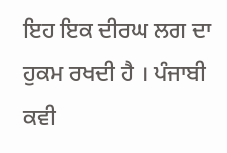ਇਹ ਇਕ ਦੀਰਘ ਲਗ ਦਾ ਹੁਕਮ ਰਖਦੀ ਹੈ । ਪੰਜਾਬੀ ਕਵੀ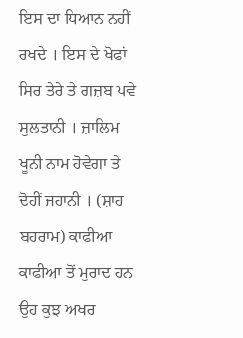ਇਸ ਦਾ ਧਿਆਨ ਨਹੀਂ ਰਖਦੇ । ਇਸ ਦੇ ਖੋਫਾਂ ਸਿਰ ਤੇਰੇ ਤੇ ਗਜ਼ਬ ਪਵੇ ਸੁਲਤਾਨੀ । ਜ਼ਾਲਿਮ ਖੂਨੀ ਨਾਮ ਹੋਵੇਗਾ ਤੇ ਦੋਹੀਂ ਜਹਾਨੀ । (ਸ਼ਾਹ ਬਹਰਾਮ) ਕਾਫੀਆ ਕਾਫੀਆ ਤੋਂ ਮੁਰਾਦ ਹਨ ਉਹ ਕੁਝ ਅਖਰ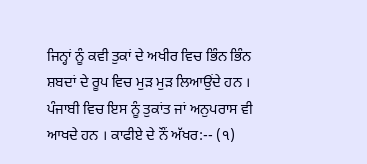ਜਿਨ੍ਹਾਂ ਨੂੰ ਕਵੀ ਤੁਕਾਂ ਦੇ ਅਖੀਰ ਵਿਚ ਭਿੰਨ ਭਿੰਨ ਸ਼ਬਦਾਂ ਦੇ ਰੂਪ ਵਿਚ ਮੁੜ ਮੁੜ ਲਿਆਉਂਦੇ ਹਨ । ਪੰਜਾਬੀ ਵਿਚ ਇਸ ਨੂੰ ਤੁਕਾਂਤ ਜਾਂ ਅਨੁਪਰਾਸ ਵੀ ਆਖਦੇ ਹਨ । ਕਾਫੀਏ ਦੇ ਨੌਂ ਅੱਖਰ:-- (੧)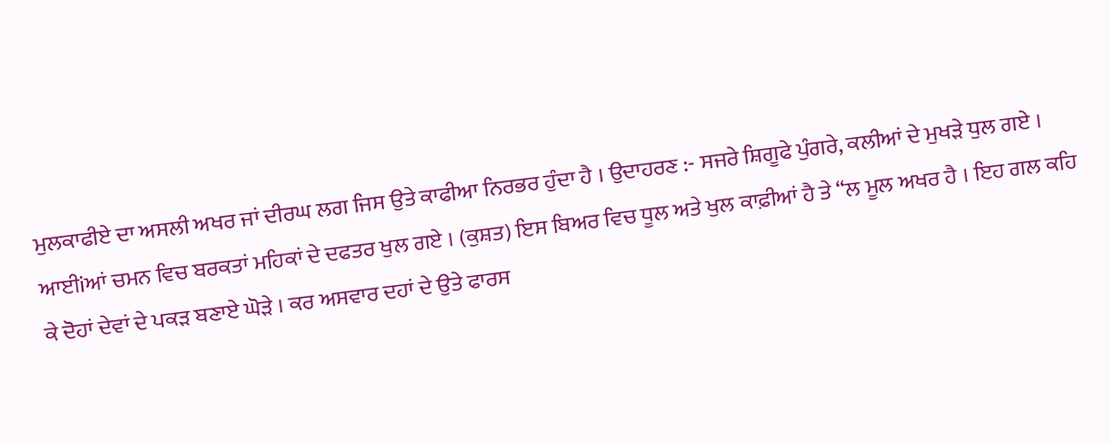ਮੁਲਕਾਫੀਏ ਦਾ ਅਸਲੀ ਅਖਰ ਜਾਂ ਦੀਰਘ ਲਗ ਜਿਸ ਉਤੇ ਕਾਫੀਆ ਨਿਰਭਰ ਹੁੰਦਾ ਹੈ । ਉਦਾਹਰਣ :- ਸਜਰੇ ਸ਼ਿਗੂਫੇ ਪੁੰਗਰੇ, ਕਲੀਆਂ ਦੇ ਮੁਖੜੇ ਧੁਲ ਗਏ । ਆਈiਆਂ ਚਮਨ ਵਿਚ ਬਰਕਤਾਂ ਮਹਿਕਾਂ ਦੇ ਦਫਤਰ ਖੁਲ ਗਏ । (ਕੁਸ਼ਤ) ਇਸ ਬਿਅਰ ਵਿਚ ਧੂਲ ਅਤੇ ਖੁਲ ਕਾਫ਼ੀਆਂ ਹੈ ਤੇ “ਲ ਮੂਲ ਅਖਰ ਹੈ । ਇਹ ਗਲ ਕਹਿ ਕੇ ਦੋਹਾਂ ਦੇਵਾਂ ਦੇ ਪਕੜ ਬਣਾਏ ਘੋੜੇ । ਕਰ ਅਸਵਾਰ ਦਹਾਂ ਦੇ ਉਤੇ ਫਾਰਸ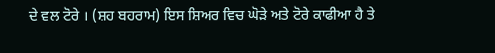ਦੇ ਵਲ ਟੋਰੇ । (ਸ਼ਹ ਬਹਰਾਮ) ਇਸ ਸ਼ਿਅਰ ਵਿਚ ਘੋੜੇ ਅਤੇ ਟੋਰੇ ਕਾਫੀਆ ਹੈ ਤੇ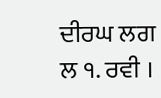ਦੀਰਘ ਲਗ ਲ ੧. ਰਵੀ ।